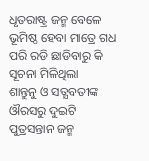ଧୃତରାଷ୍ଟ୍ର ଜନ୍ମ ବେଳେ ଭୂମିଷ୍ଠ ହେବା ମାତ୍ରେ ଗଧ ପରି ରଡି ଛାଡିବାରୁ କି ସୂଚନା ମିଳିଥିଲା
ଶାନ୍ତୁନୁ ଓ ସତ୍ଯବତୀଙ୍କ ଔରସରୁ ଦୁଇଟି ପୁତ୍ରସନ୍ତାନ ଜନ୍ମ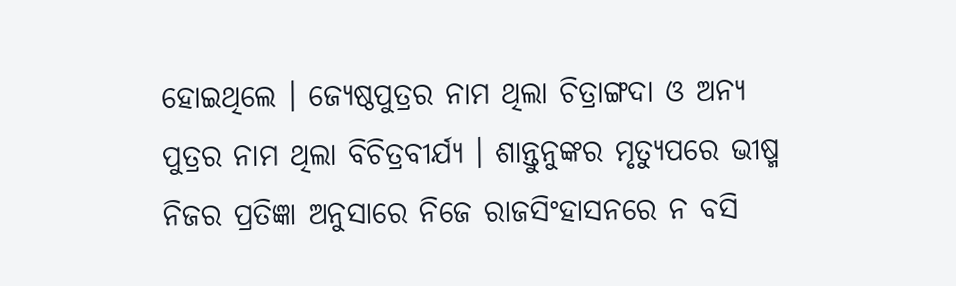ହୋଇଥିଲେ । ଜ୍ଯେଷ୍ଠପୁତ୍ରର ନାମ ଥିଲା ଚିତ୍ରାଙ୍ଗଦା ଓ ଅନ୍ଯ ପୁତ୍ରର ନାମ ଥିଲା ବିଚିତ୍ରବୀର୍ଯ୍ଯ । ଶାନ୍ତୁନୁଙ୍କର ମୃତ୍ୟୁପରେ ଭୀଷ୍ମ ନିଜର ପ୍ରତିଜ୍ଞା ଅନୁସାରେ ନିଜେ ରାଜସିଂହାସନରେ ନ ବସି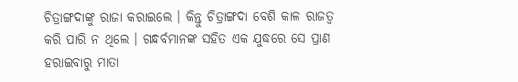ଚିତ୍ରାଙ୍ଗଦାଙ୍କୁ ରାଜା କରାଇଲେ । କିନ୍ତୁ ଚିତ୍ରାଙ୍ଗଦା ବେଶି କାଳ ରାଜତ୍ବ କରି ପାରି ନ ଥିଲେ । ଗନ୍ଧର୍ବମାନଙ୍କ ସହିତ ଏକ ଯୁଦ୍ଧରେ ସେ ପ୍ରାଣ ହରାଇବାରୁ ମାତା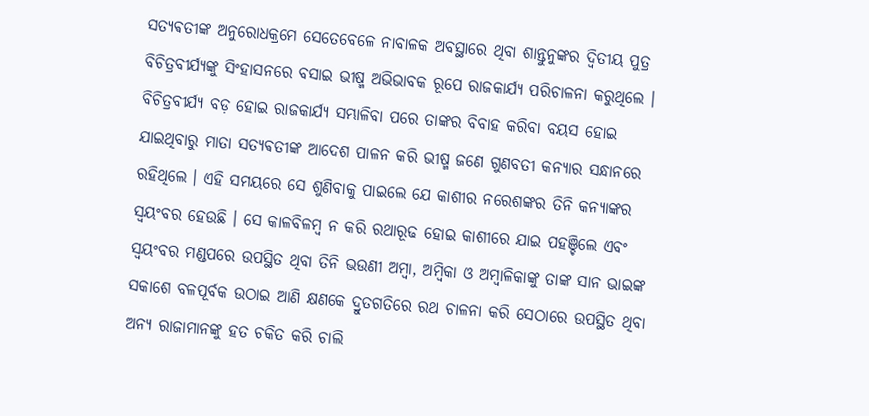ସତ୍ଯଵତୀଙ୍କ ଅନୁରୋଧକ୍ରମେ ସେତେବେଳେ ନାବାଳକ ଅବସ୍ଥାରେ ଥିବା ଶାନ୍ତୁନୁଙ୍କର ଦ୍ବିତୀୟ ପୁତ୍ର ବିଚିତ୍ରବୀର୍ଯ୍ଯଙ୍କୁ ସିଂହାସନରେ ବସାଇ ଭୀଷ୍ମ ଅଭିଭାବକ ରୂପେ ରାଜକାର୍ଯ୍ଯ ପରିଚାଳନା କରୁଥିଲେ । ବିଚିତ୍ରବୀର୍ଯ୍ଯ ବଡ଼ ହୋଇ ରାଜକାର୍ଯ୍ଯ ସମ୍ଭାଳିବା ପରେ ତାଙ୍କର ବିବାହ କରିବା ବୟସ ହୋଇ ଯାଇଥିବାରୁ ମାତା ସତ୍ଯଵତୀଙ୍କ ଆଦେଶ ପାଳନ କରି ଭୀଷ୍ମ ଜଣେ ଗୁଣବତୀ କନ୍ଯାର ସନ୍ଧାନରେ ରହିଥିଲେ । ଏହି ସମୟରେ ସେ ଶୁଣିବାକୁ ପାଇଲେ ଯେ କାଶୀର ନରେଶଙ୍କର ତିନି କନ୍ଯାଙ୍କର ସ୍ବୟଂବର ହେଉଛି । ସେ କାଳବିଳମ୍ବ ନ କରି ରଥାରୂଢ ହୋଇ କାଶୀରେ ଯାଇ ପହଞ୍ଚିଲେ ଏବଂ ସ୍ବୟଂବର ମଣ୍ଡପରେ ଉପସ୍ଥିତ ଥିବା ତିନି ଭଉଣୀ ଅମ୍ଵା, ଅମ୍ବିକା ଓ ଅମ୍ବାଳିକାଙ୍କୁ ତାଙ୍କ ସାନ ଭାଇଙ୍କ ସକାଶେ ବଳପୂର୍ବକ ଉଠାଇ ଆଣି କ୍ଷଣକେ ଦ୍ରୁତଗତିରେ ରଥ ଚାଳନା କରି ସେଠାରେ ଉପସ୍ଥିତ ଥିବା ଅନ୍ଯ ରାଜାମାନଙ୍କୁ ହତ ଚକିତ କରି ଚାଲି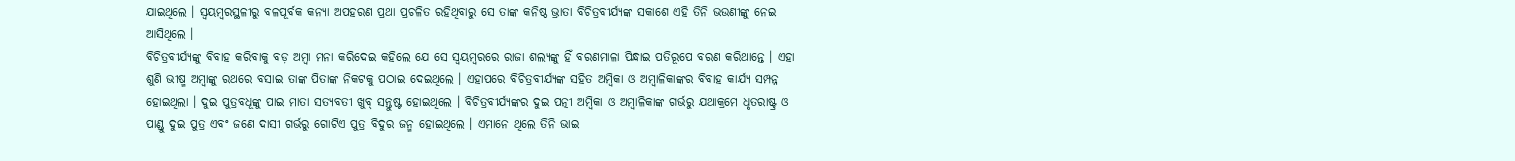ଯାଇଥିଲେ । ସ୍ବୟମ୍ବରସ୍ଥଳୀରୁ ବଳପୂର୍ବକ କନ୍ଯା ଅପହରଣ ପ୍ରଥା ପ୍ରଚଳିତ ରହିଥିବାରୁ ସେ ତାଙ୍କ କନିଷ୍ଠ ଭ୍ରାତା ବିଚିତ୍ରବୀର୍ଯ୍ଯଙ୍କ ସକାଶେ ଏହି ତିନି ଭଉଣୀଙ୍କୁ ନେଇ ଆସିଥିଲେ ।
ବିଚିତ୍ରବୀର୍ଯ୍ଯଙ୍କୁ ବିବାହ କରିବାକୁ ବଡ଼ ଅମ୍ବା ମନା କରିଦେଇ କହିଲେ ଯେ ସେ ସ୍ବୟମ୍ଵରରେ ରାଜା ଶଲ୍ଯଙ୍କୁ ହିଁ ବରଣମାଳା ପିନ୍ଧାଇ ପତିରୂପେ ବରଣ କରିଥାନ୍ତେ । ଏହା ଶୁଣି ଭୀଷ୍ମ ଅମ୍ବାଙ୍କୁ ରଥରେ ବସାଇ ତାଙ୍କ ପିତାଙ୍କ ନିକଟକୁ ପଠାଇ ଦେଇଥିଲେ । ଏହାପରେ ବିଚିତ୍ରବୀର୍ଯ୍ଯଙ୍କ ସହିତ ଅମ୍ବିକା ଓ ଅମ୍ବାଳିକାଙ୍କର ବିବାହ କାର୍ଯ୍ୟ ସମ୍ପନ୍ନ ହୋଇଥିଲା । ଦୁଇ ପୁତ୍ରବଧୂଙ୍କୁ ପାଇ ମାତା ସତ୍ଯବତୀ ଖୁବ୍ ସନ୍ତୁଷ୍ଟ ହୋଇଥିଲେ । ବିଚିତ୍ରବୀର୍ଯ୍ଯଙ୍କର ଦୁଇ ପତ୍ନୀ ଅମ୍ବିକା ଓ ଅମ୍ବାଳିକାଙ୍କ ଗର୍ଭରୁ ଯଥାକ୍ରମେ ଧୃତରାଷ୍ଟ୍ର ଓ ପାଣ୍ଡୁ ଦୁଇ ପୁତ୍ର ଏବଂ ଜଣେ ଦାସୀ ଗର୍ଭରୁ ଗୋଟିଏ ପୁତ୍ର ବିଦୁର ଜନ୍ମ ହୋଇଥିଲେ । ଏମାନେ ଥିଲେ ତିନି ଭାଇ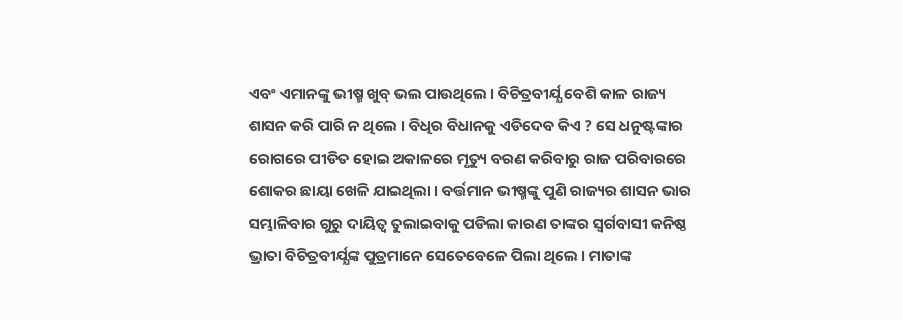ଏବଂ ଏମାନଙ୍କୁ ଭୀଷ୍ମ ଖୁବ୍ ଭଲ ପାଉଥିଲେ । ବିଚିତ୍ରବୀର୍ଯ୍ଯ ବେଶି କାଳ ରାଜ୍ୟ ଶାସନ କରି ପାରି ନ ଥିଲେ । ବିଧିର ବିଧାନକୁ ଏଡିଦେବ କିଏ ? ସେ ଧନୁଷ୍ଟଙ୍କାର ରୋଗରେ ପୀଡିତ ହୋଇ ଅକାଳରେ ମୃତ୍ୟୁ ବରଣ କରିବାରୁ ରାଜ ପରିବାରରେ ଶୋକର ଛାୟା ଖେଳି ଯାଇଥିଲା । ବର୍ତ୍ତମାନ ଭୀଷ୍ମଙ୍କୁ ପୁଣି ରାଜ୍ୟର ଶାସନ ଭାର ସମ୍ଭାଳିବାର ଗୁରୁ ଦାୟିତ୍ୱ ତୁଲାଇବାକୁ ପଡିଲା କାରଣ ତାଙ୍କର ସ୍ବର୍ଗବାସୀ କନିଷ୍ଠ ଭ୍ରାତା ବିଚିତ୍ରବୀର୍ଯ୍ଯଙ୍କ ପୁତ୍ରମାନେ ସେତେବେଳେ ପିଲା ଥିଲେ । ମାତାଙ୍କ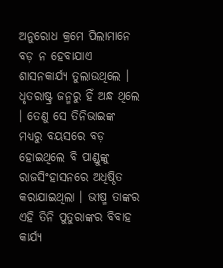ଅନୁରୋଧ କ୍ରମେ ପିଲାମାନେ ବଡ଼ ନ ହେବାଯାଏ ଶାସନକାର୍ଯ୍ଯ ତୁଲାଉଥିଲେ ।
ଧୃତରାଷ୍ଟ୍ର ଜନ୍ମରୁ ହିଁ ଅନ୍ଧ ଥିଲେ । ତେଣୁ ସେ ତିନିଭାଇଙ୍କ ମଧ୍ଯରୁ ବୟସରେ ବଡ଼ ହୋଇଥିଲେ ବି ପାଣ୍ଡୁଙ୍କୁ ରାଜସିଂହାସନରେ ଅଧିଷ୍ଠିତ କରାଯାଇଥିଲା । ଭୀଷ୍ମ ତାଙ୍କର ଏହି ତିନି ପୁତୁରାଙ୍କର ବିବାହ କାର୍ଯ୍ୟ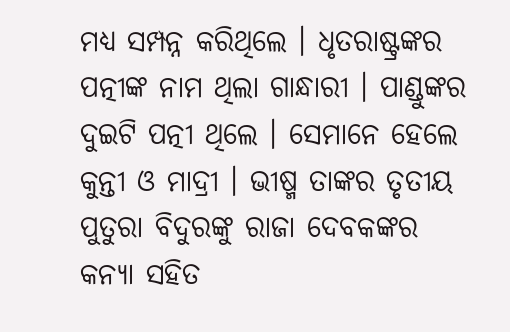ମଧ୍ୟ ସମ୍ପନ୍ନ କରିଥିଲେ । ଧୃତରାଷ୍ଟ୍ରଙ୍କର ପତ୍ନୀଙ୍କ ନାମ ଥିଲା ଗାନ୍ଧାରୀ । ପାଣ୍ଡୁଙ୍କର ଦୁଇଟି ପତ୍ନୀ ଥିଲେ । ସେମାନେ ହେଲେ କୁନ୍ତୀ ଓ ମାଦ୍ରୀ । ଭୀଷ୍ମ ତାଙ୍କର ତୃତୀୟ ପୁତୁରା ବିଦୁରଙ୍କୁ ରାଜା ଦେବକଙ୍କର କନ୍ୟା ସହିତ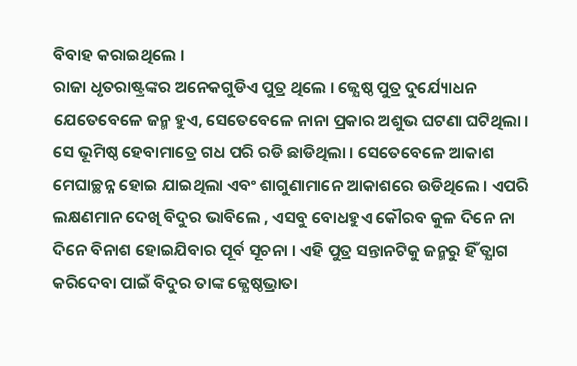ବିବାହ କରାଇଥିଲେ ।
ରାଜା ଧୃତରାଷ୍ଟ୍ରଙ୍କର ଅନେକଗୁଡିଏ ପୁତ୍ର ଥିଲେ । ଜ୍ଯେଷ୍ଠ ପୁତ୍ର ଦୁର୍ଯ୍ୟୋଧନ ଯେତେବେଳେ ଜନ୍ମ ହୁଏ, ସେତେବେଳେ ନାନା ପ୍ରକାର ଅଶୁଭ ଘଟଣା ଘଟିଥିଲା । ସେ ଭୂମିଷ୍ଠ ହେବାମାତ୍ରେ ଗଧ ପରି ରଡି ଛାଡିଥିଲା । ସେତେବେଳେ ଆକାଶ ମେଘାଚ୍ଛନ୍ନ ହୋଇ ଯାଇଥିଲା ଏବଂ ଶାଗୁଣାମାନେ ଆକାଶରେ ଉଡିଥିଲେ । ଏପରି ଲକ୍ଷଣମାନ ଦେଖି ବିଦୁର ଭାବିଲେ , ଏସବୁ ବୋଧହୁଏ କୌରବ କୁଳ ଦିନେ ନା ଦିନେ ବିନାଶ ହୋଇଯିବାର ପୂର୍ବ ସୂଚନା । ଏହି ପୁତ୍ର ସନ୍ତାନଟିକୁ ଜନ୍ମରୁ ହିଁ ତ୍ଯାଗ କରିଦେବା ପାଇଁ ବିଦୁର ତାଙ୍କ ଜ୍ଯେଷ୍ଠଭ୍ରାତା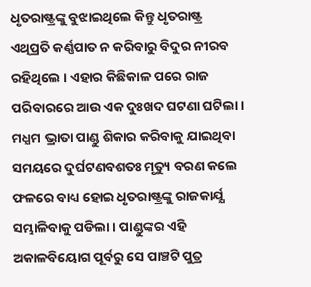ଧୃତରାଷ୍ଟ୍ରଙ୍କୁ ବୁଝାଇଥିଲେ କିନ୍ତୁ ଧୃତରାଷ୍ଟ୍ର ଏଥିପ୍ରତି କର୍ଣ୍ଣପାତ ନ କରିବାରୁ ବିଦୁର ନୀରବ ରହିଥିଲେ । ଏହାର କିଛିକାଳ ପରେ ରାଜ ପରିବାରରେ ଆଉ ଏକ ଦୁଃଖଦ ଘଟଣା ଘଟିଲା । ମଧ୍ଯମ ଭ୍ରାତା ପାଣ୍ଡୁ ଶିକାର କରିବାକୁ ଯାଇଥିବା ସମୟରେ ଦୁର୍ଘଟଣବଶତଃ ମୃତ୍ୟୁ ବରଣ କଲେ ଫଳରେ ବାଧ୍ୟ ହୋଇ ଧୃତରାଷ୍ଟ୍ରଙ୍କୁ ରାଜକାର୍ଯ୍ଯ ସମ୍ଭାଳିବାକୁ ପଡିଲା । ପାଣ୍ଡୁଙ୍କର ଏହି ଅକାଳବିୟୋଗ ପୂର୍ବରୁ ସେ ପାଞ୍ଚଟି ପୁତ୍ର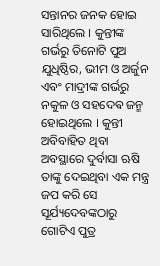ସନ୍ତାନର ଜନକ ହୋଇ ସାରିଥିଲେ । କୁନ୍ତୀଙ୍କ ଗର୍ଭରୁ ତିନୋଟି ପୁଅ ଯୁଧିଷ୍ଠିର, ଭୀମ ଓ ଅର୍ଜୁନ ଏବଂ ମାଦ୍ରୀଙ୍କ ଗର୍ଭରୁ ନକୁଳ ଓ ସହଦେଵ ଜନ୍ମ ହୋଇଥିଲେ । କୁନ୍ତୀ ଅବିବାହିତ ଥିବା ଅବସ୍ଥାରେ ଦୁର୍ବାସା ଋଷି ତାଙ୍କୁ ଦେଇଥିବା ଏକ ମନ୍ତ୍ର ଜପ କରି ସେ ସୂର୍ଯ୍ୟଦେବଙ୍କଠାରୁ ଗୋଟିଏ ପୁତ୍ର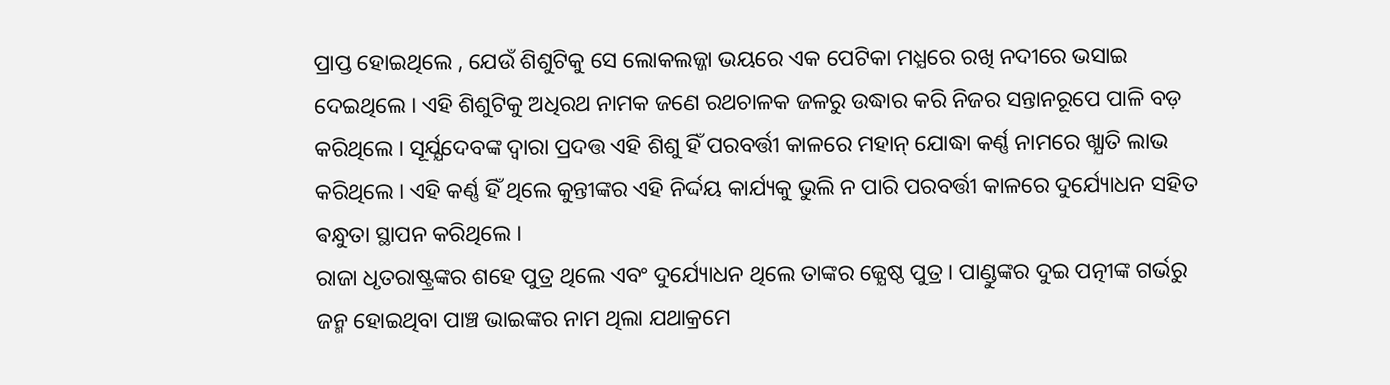ପ୍ରାପ୍ତ ହୋଇଥିଲେ , ଯେଉଁ ଶିଶୁଟିକୁ ସେ ଲୋକଲଜ୍ଜା ଭୟରେ ଏକ ପେଟିକା ମଧ୍ଯରେ ରଖି ନଦୀରେ ଭସାଇ ଦେଇଥିଲେ । ଏହି ଶିଶୁଟିକୁ ଅଧିରଥ ନାମକ ଜଣେ ରଥଚାଳକ ଜଳରୁ ଉଦ୍ଧାର କରି ନିଜର ସନ୍ତାନରୂପେ ପାଳି ବଡ଼ କରିଥିଲେ । ସୂର୍ଯ୍ଯଦେବଙ୍କ ଦ୍ବାରା ପ୍ରଦତ୍ତ ଏହି ଶିଶୁ ହିଁ ପରବର୍ତ୍ତୀ କାଳରେ ମହାନ୍ ଯୋଦ୍ଧା କର୍ଣ୍ଣ ନାମରେ ଖ୍ଯାତି ଲାଭ କରିଥିଲେ । ଏହି କର୍ଣ୍ଣ ହିଁ ଥିଲେ କୁନ୍ତୀଙ୍କର ଏହି ନିର୍ଦ୍ଦୟ କାର୍ଯ୍ୟକୁ ଭୁଲି ନ ପାରି ପରବର୍ତ୍ତୀ କାଳରେ ଦୁର୍ଯ୍ୟୋଧନ ସହିତ ଵନ୍ଧୁତା ସ୍ଥାପନ କରିଥିଲେ ।
ରାଜା ଧୃତରାଷ୍ଟ୍ରଙ୍କର ଶହେ ପୁତ୍ର ଥିଲେ ଏବଂ ଦୁର୍ଯ୍ୟୋଧନ ଥିଲେ ତାଙ୍କର ଜ୍ଯେଷ୍ଠ ପୁତ୍ର । ପାଣ୍ଡୁଙ୍କର ଦୁଇ ପତ୍ନୀଙ୍କ ଗର୍ଭରୁ ଜନ୍ମ ହୋଇଥିବା ପାଞ୍ଚ ଭାଇଙ୍କର ନାମ ଥିଲା ଯଥାକ୍ରମେ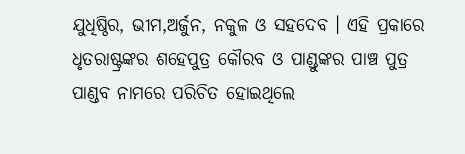ଯୁଧିଷ୍ଠିର, ଭୀମ,ଅର୍ଜୁନ, ନକୁଳ ଓ ସହଦେବ । ଏହି ପ୍ରକାରେ ଧୃତରାଷ୍ଟ୍ରଙ୍କର ଶହେପୁତ୍ର କୌରବ ଓ ପାଣ୍ଡୁଙ୍କର ପାଞ୍ଚ ପୁତ୍ର ପାଣ୍ଡବ ନାମରେ ପରିଚିତ ହୋଇଥିଲେ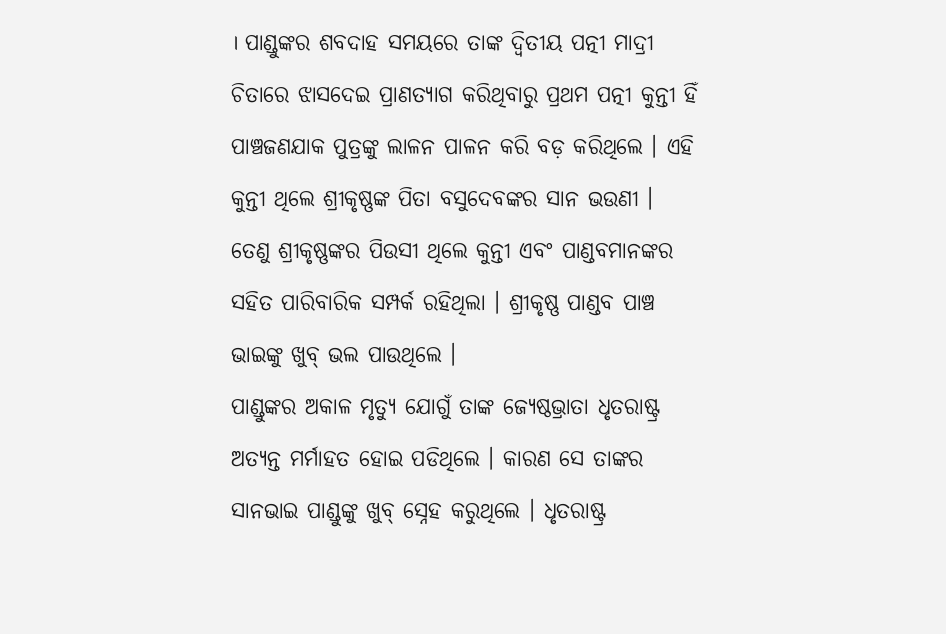। ପାଣ୍ଡୁଙ୍କର ଶବଦାହ ସମୟରେ ତାଙ୍କ ଦ୍ବିତୀୟ ପତ୍ନୀ ମାଦ୍ରୀ ଚିତାରେ ଝାସଦେଇ ପ୍ରାଣତ୍ଯାଗ କରିଥିବାରୁ ପ୍ରଥମ ପତ୍ନୀ କୁନ୍ତୀ ହିଁ ପାଞ୍ଚଜଣଯାକ ପୁତ୍ରଙ୍କୁ ଲାଳନ ପାଳନ କରି ବଡ଼ କରିଥିଲେ । ଏହି କୁନ୍ତୀ ଥିଲେ ଶ୍ରୀକୃଷ୍ଣଙ୍କ ପିତା ବସୁଦେବଙ୍କର ସାନ ଭଉଣୀ । ତେଣୁ ଶ୍ରୀକୃଷ୍ଣଙ୍କର ପିଉସୀ ଥିଲେ କୁନ୍ତୀ ଏବଂ ପାଣ୍ଡବମାନଙ୍କର ସହିତ ପାରିବାରିକ ସମ୍ପର୍କ ରହିଥିଲା । ଶ୍ରୀକୃଷ୍ଣ ପାଣ୍ଡବ ପାଞ୍ଚ ଭାଇଙ୍କୁ ଖୁବ୍ ଭଲ ପାଉଥିଲେ ।
ପାଣ୍ଡୁଙ୍କର ଅକାଳ ମୃତ୍ୟୁ ଯୋଗୁଁ ତାଙ୍କ ଜ୍ଯେଷ୍ଠଭ୍ରାତା ଧୃତରାଷ୍ଟ୍ର ଅତ୍ଯନ୍ତ ମର୍ମାହତ ହୋଇ ପଡିଥିଲେ । କାରଣ ସେ ତାଙ୍କର ସାନଭାଇ ପାଣ୍ଡୁଙ୍କୁ ଖୁବ୍ ସ୍ନେହ କରୁଥିଲେ । ଧୃତରାଷ୍ଟ୍ର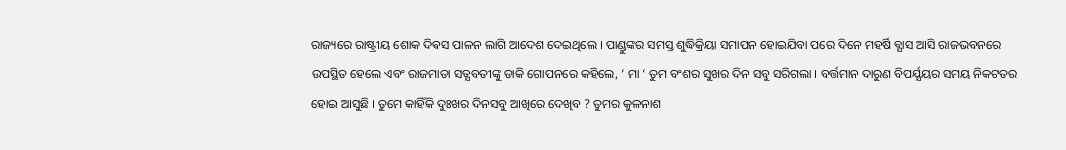ରାଜ୍ୟରେ ରାଷ୍ଟ୍ରୀୟ ଶୋକ ଦିଵସ ପାଳନ ଲାଗି ଆଦେଶ ଦେଇଥିଲେ । ପାଣ୍ଡୁଙ୍କର ସମସ୍ତ ଶୁଦ୍ଧିକ୍ରିୟା ସମାପନ ହୋଇଯିବା ପରେ ଦିନେ ମହର୍ଷି ବ୍ଯାସ ଆସି ରାଜଭବନରେ ଉପସ୍ଥିତ ହେଲେ ଏବଂ ରାଜମାତା ସତ୍ଯବତୀଙ୍କୁ ଡାକି ଗୋପନରେ କହିଲେ, ‘ ମା ‘ ତୁମ ବଂଶର ସୁଖର ଦିନ ସବୁ ସରିଗଲା । ବର୍ତ୍ତମାନ ଦାରୁଣ ବିପର୍ଯ୍ଯୟର ସମୟ ନିକଟତର ହୋଇ ଆସୁଛି । ତୁମେ କାହିଁକି ଦୁଃଖର ଦିନସବୁ ଆଖିରେ ଦେଖିବ ? ତୁମର କୁଳନାଶ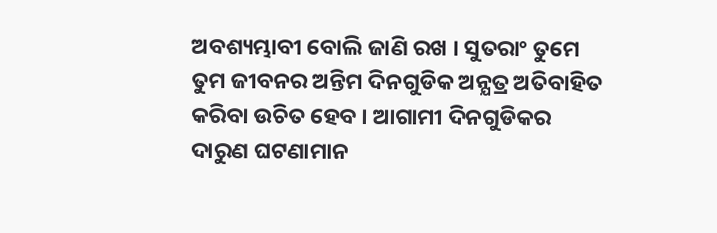ଅବଶ୍ୟମ୍ଭାବୀ ବୋଲି ଜାଣି ରଖ । ସୁତରାଂ ତୁମେ ତୁମ ଜୀବନର ଅନ୍ତିମ ଦିନଗୁଡିକ ଅନ୍ଯତ୍ର ଅତିବାହିତ କରିବା ଉଚିତ ହେବ । ଆଗାମୀ ଦିନଗୁଡିକର ଦାରୁଣ ଘଟଣାମାନ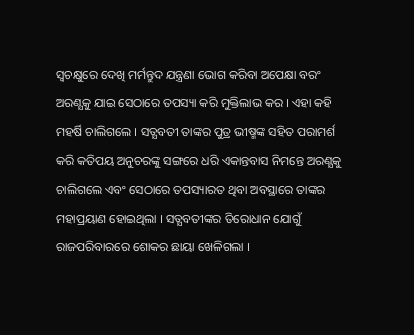ସ୍ବଚକ୍ଷୁରେ ଦେଖି ମର୍ମନ୍ତୁଦ ଯନ୍ତ୍ରଣା ଭୋଗ କରିବା ଅପେକ୍ଷା ବରଂ ଅରଣ୍ଯକୁ ଯାଇ ସେଠାରେ ତପସ୍ୟା କରି ମୁକ୍ତିଲାଭ କର । ଏହା କହି ମହର୍ଷି ଚାଲିଗଲେ । ସତ୍ଯବତୀ ତାଙ୍କର ପୁତ୍ର ଭୀଷ୍ମଙ୍କ ସହିତ ପରାମର୍ଶ କରି କତିପୟ ଅନୁଚରଙ୍କୁ ସଙ୍ଗରେ ଧରି ଏକାନ୍ତବାସ ନିମନ୍ତେ ଅରଣ୍ଯକୁ ଚାଲିଗଲେ ଏବଂ ସେଠାରେ ତପସ୍ୟାରତ ଥିବା ଅବସ୍ଥାରେ ତାଙ୍କର ମହାପ୍ରୟାଣ ହୋଇଥିଲା । ସତ୍ଯବତୀଙ୍କର ତିରୋଧାନ ଯୋଗୁଁ ରାଜପରିବାରରେ ଶୋକର ଛାୟା ଖେଳିଗଲା ।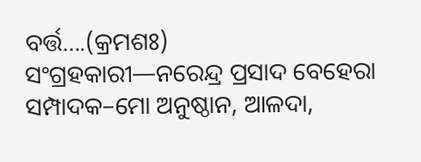ବର୍ତ୍ତ….(କ୍ରମଶଃ)
ସଂଗ୍ରହକାରୀ—ନରେନ୍ଦ୍ର ପ୍ରସାଦ ବେହେରା
ସମ୍ପାଦକ–ମୋ ଅନୁଷ୍ଠାନ, ଆଳଦା,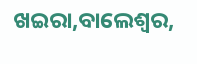ଖଇରା,ବାଲେଶ୍ଵର,